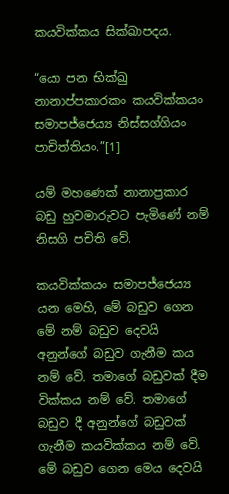කයවික්කය සික්ඛාපදය.

“යො පන භික්ඛු නානාප්පකාරකං කයවික්කයං සමාපජ්ජෙය්‍ය නිස්සග්ගියං පාචිත්තියං.”[1]

යම් මහණෙක් නානාප්‍ර‍කාර බඩු හුවමාරුවට පැමිණේ නම් නිසගි පචිති වේ.

කයවික්කයං සමාපජ්ජෙය්‍ය යන මෙහි, මේ බඩුව ගෙන මේ නම් බඩුව දෙවයි අනුන්ගේ බඩුව ගැනීම කය නම් වේ. තමාගේ බඩුවක් දීම වික්කය නම් වේ. තමාගේ බඩුව දී අනුන්ගේ බඩුවක් ගැනීම කයවික්කය නම් වේ. මේ බඩුව ගෙන මෙය දෙවයි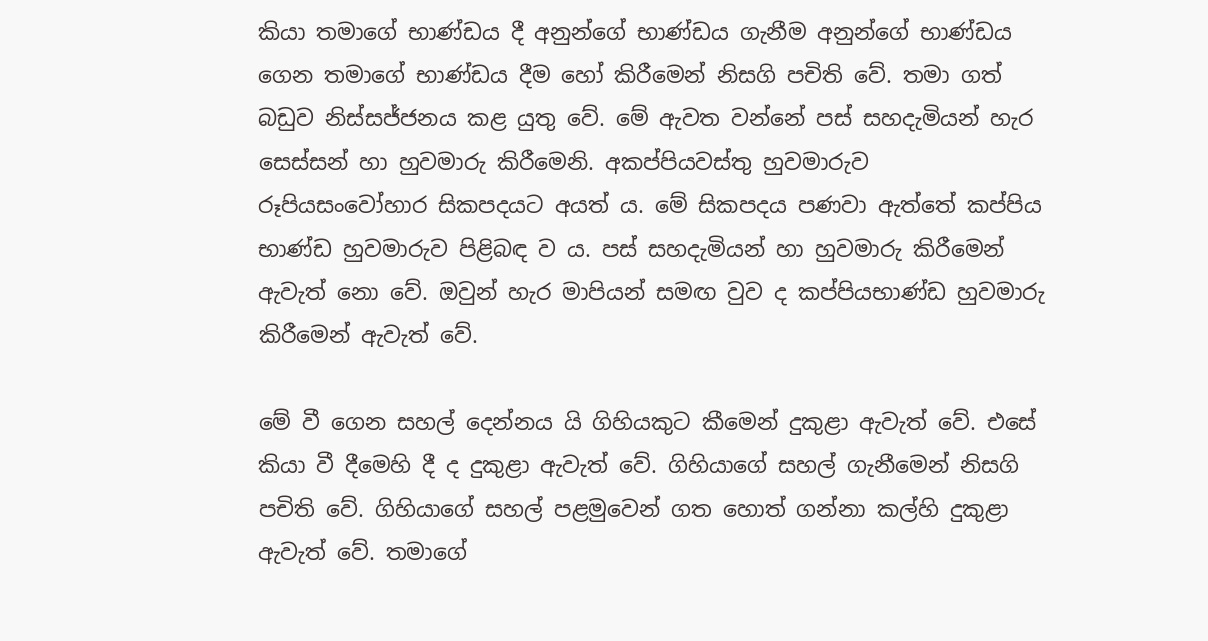කියා තමාගේ භාණ්ඩය දී අනුන්ගේ භාණ්ඩය ගැනීම අනුන්ගේ භාණ්ඩය ගෙන තමාගේ භාණ්ඩය දීම හෝ කිරීමෙන් නිසගි පචිති වේ. තමා ගත් බඩුව නිස්සජ්ජනය කළ යුතු වේ. මේ ඇවත වන්නේ පස් සහදැමියන් හැර සෙස්සන් හා හුවමාරු කිරීමෙනි. අකප්පියවස්තු හුවමාරුව රූපියසංවෝහාර සිකපදයට අයත් ය. මේ සිකපදය පණවා ඇත්තේ කප්පිය භාණ්ඩ හුවමාරුව පිළිබඳ ව ය. පස් සහදැමියන් හා හුවමාරු කිරීමෙන් ඇවැත් නො වේ. ඔවුන් හැර මාපියන් සමඟ වුව ද කප්පියභාණ්ඩ හුවමාරු කිරීමෙන් ඇවැත් වේ.

මේ වී ගෙන සහල් දෙන්නය යි ගිහියකුට කීමෙන් දුකුළා ඇවැත් වේ. එසේ කියා වී දීමෙහි දී ද දුකුළා ඇවැත් වේ. ගිහියාගේ සහල් ගැනීමෙන් නිසගි පචිති වේ. ගිහියාගේ සහල් පළමුවෙන් ගත හොත් ගන්නා කල්හි දුකුළා ඇවැත් වේ. තමාගේ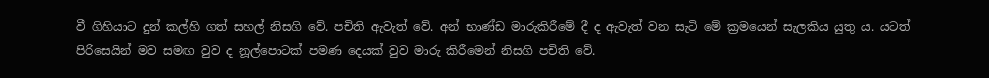වී ගිහියාට දුන් කල්හි ගත් සහල් නිසගි වේ. පචිති ඇවැත් වේ. අන් භාණ්ඩ මාරුකිරීමේ දී ද ඇවැත් වන සැටි මේ ක්‍ර‍මයෙන් සැලකිය යුතු ය. යටත් පිරිසෙයින් මව සමඟ වුව ද නූල්පොටක් පමණ දෙයක් වුව මාරු කිරීමෙන් නිසගි පචිති වේ.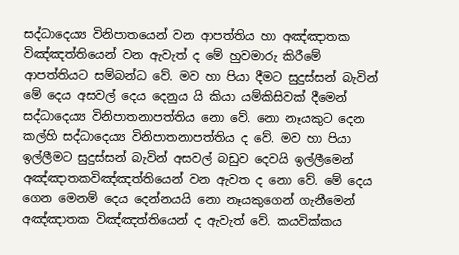සද්ධාදෙය්‍ය විනිපාතයෙන් වන ආපත්තිය හා අඤ්ඤාතක විඤ්ඤත්තියෙන් වන ඇවැත් ද මේ හුවමාරු කිරීමේ ආපත්තියට සම්බන්ධ වේ. මව හා පියා දීමට සුදුස්සන් බැවින් මේ දෙය අසවල් දෙය දෙනුය යි කියා යම්කිසිවක් දීමෙන් සද්ධාදෙය්‍ය විනිපාතනාපත්තිය නො වේ. නො නෑයකුට දෙන කල්හි සද්ධාදෙය්‍ය විනිපාතනාපත්තිය ද වේ. මව හා පියා ඉල්ලීමට සුදුස්සන් බැවින් අසවල් බඩුව දෙවයි ඉල්ලීමෙන් අඤ්ඤාතකවිඤ්ඤත්තියෙන් වන ඇවත ද නො වේ. මේ දෙය ගෙන මෙනම් දෙය දෙන්නයයි නො නෑයකුගෙන් ගැනීමෙන් අඤ්ඤාතක විඤ්ඤත්තියෙන් ද ඇවැත් වේ. කයවික්කය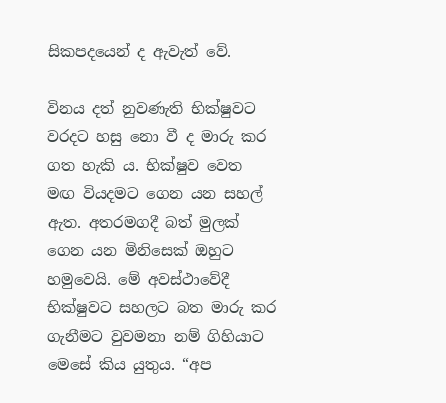සිකපදයෙන් ද ඇවැත් වේ.

විනය දත් නුවණැති භික්ෂුවට වරදට හසු නො වී ද මාරු කර ගත හැකි ය. භික්ෂුව වෙත මඟ වියදමට ගෙන යන සහල් ඇත. අතරමගදී බත් මුලක් ගෙන යන මිනිසෙක් ඔහුට හමුවෙයි. මේ අවස්ථාවේදී භික්ෂුවට සහලට බත මාරු කර ගැනීමට වුවමනා නම් ගිහියාට මෙසේ කිය යුතුය. “අප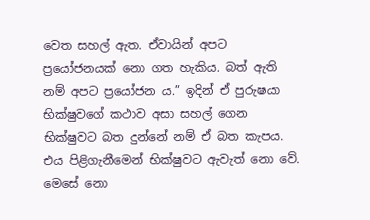වෙත සහල් ඇත. ඒවායින් අපට ප්‍රයෝජනයක් නො ගත හැකිය. බත් ඇති නම් අපට ප්‍රයෝජන ය.” ඉදින් ඒ පුරුෂයා භික්ෂුවගේ කථාව අසා සහල් ගෙන භික්ෂුවට බත දුන්නේ නම් ඒ බත කැපය. එය පිළිගැනීමෙන් භික්ෂුවට ඇවැත් නො වේ. මෙසේ නො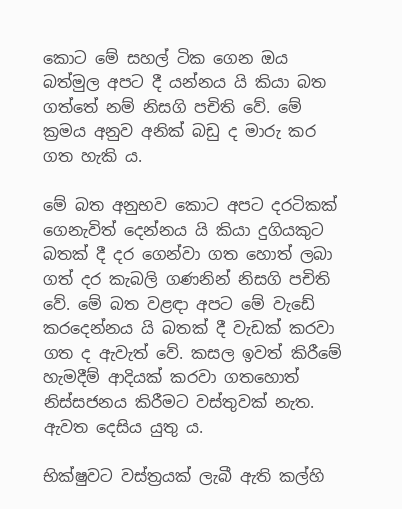කොට මේ සහල් ටික ගෙන ඔය බත්මුල අපට දී යන්නය යි කියා බත ගත්තේ නම් නිසගි පචිති වේ. මේ ක්‍ර‍මය අනුව අනික් බඩු ද මාරු කර ගත හැකි ය.

මේ බත අනුභව කොට අපට දරටිකක් ගෙනැවිත් දෙන්නය යි කියා දුගියකුට බතක් දී දර ගෙන්වා ගත හොත් ලබා ගත් දර කැබලි ගණනින් නිසගි පචිති වේ. මේ බත වළඳා අපට මේ වැඩේ කරදෙන්නය යි බතක් දී වැඩක් කරවා ගත ද ඇවැත් වේ. කසල ඉවත් කිරීමේ හැමදීම් ආදියක් කරවා ගතහොත් නිස්සජනය කිරීමට වස්තුවක් නැත. ඇවත දෙසිය යුතු ය.

භික්ෂුවට වස්ත්‍ර‍යක් ලැබී ඇති කල්හි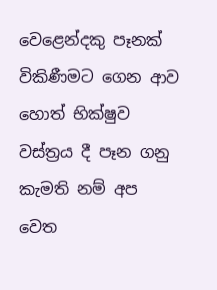වෙළෙන්දකු පෑනක් විකිණීමට ගෙන ආව හොත් භික්ෂුව වස්ත්‍ර‍ය දී පෑන ගනු කැමති නම් අප වෙත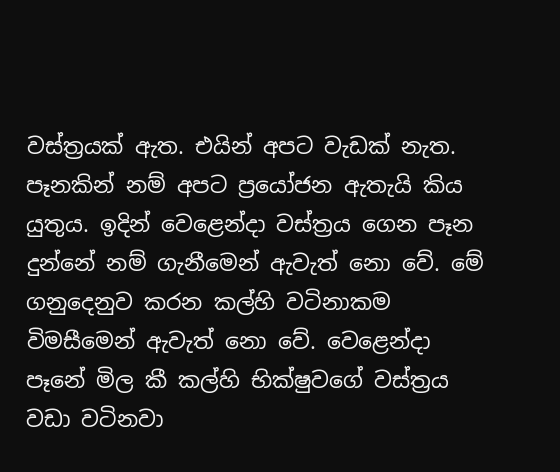වස්ත්‍ර‍යක් ඇත. එයින් අපට වැඩක් නැත. පෑනකින් නම් අපට ප්‍රයෝජන ඇතැයි කිය යුතුය. ඉදින් වෙළෙන්දා වස්ත්‍ර‍ය ගෙන පෑන දුන්නේ නම් ගැනීමෙන් ඇවැත් නො වේ. මේ ගනුදෙනුව කරන කල්හි වටිනාකම විමසීමෙන් ඇවැත් නො වේ. වෙළෙන්දා පෑනේ මිල කී කල්හි භික්ෂුවගේ වස්ත්‍ර‍ය වඩා වටිනවා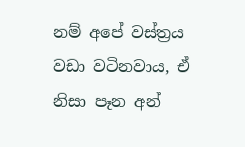නම් අපේ වස්ත්‍ර‍ය වඩා වටිනවාය, ඒ නිසා පෑන අන්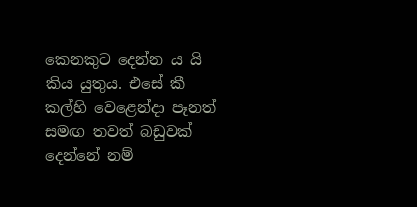කෙනකුට දෙන්න ය යි කිය යුතුය. එසේ කී කල්හි වෙළෙන්දා පෑනත් සමඟ තවත් බඩුවක් දෙන්නේ නම්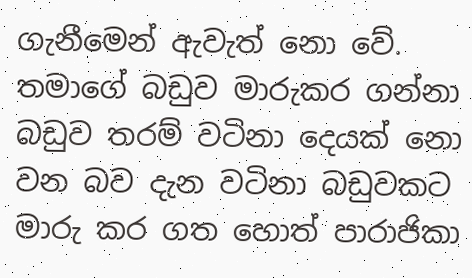ගැනීමෙන් ඇවැත් නො වේ. තමාගේ බඩුව මාරුකර ගන්නා බඩුව තරම් වටිනා දෙයක් නො වන බව දැන වටිනා බඩුවකට මාරු කර ගත හොත් පාරාජිකා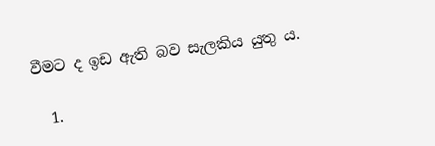වීමට ද ඉඩ ඇති බව සැලකිය යුතු ය.

  1.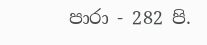පාරා - 282 පි.